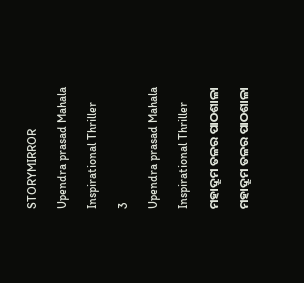STORYMIRROR

Upendra prasad Mahala

Inspirational Thriller

3

Upendra prasad Mahala

Inspirational Thriller

ମହାଦ୍ରୂମ ତଳର ପାଠଶାଳା

ମହାଦ୍ରୂମ ତଳର ପାଠଶାଳା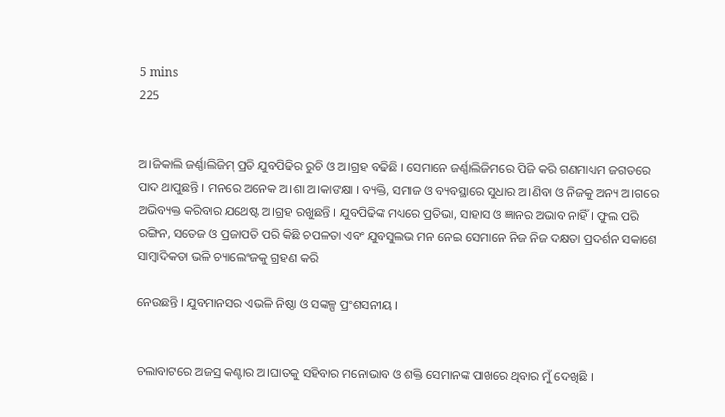5 mins
225


ଅ।ଜିକାଲି ଜର୍ଣ୍ଣାଲିଜିମ୍ ପ୍ରତି ଯୁବପିଢିର ରୁଚି ଓ ଅ।ଗ୍ରହ ବଢିଛି । ସେମାନେ ଜର୍ଣ୍ଣାଲିଜିମରେ ପିଜି କରି ଗଣମାଧ୍ୟମ ଜଗତରେ ପାଦ ଥାପୁଛନ୍ତି । ମନରେ ଅନେକ ଅ।ଶା ଅ।କାଙକ୍ଷା । ବ୍ୟକ୍ତି, ସମାଜ ଓ ବ୍ୟବସ୍ଥାରେ ସୁଧାର ଅ।ଣିବା ଓ ନିଜକୁ ଅନ୍ୟ ଅ।ଗରେ ଅଭିବ୍ୟକ୍ତ କରିବାର ଯଥେଷ୍ଟ ଅ।ଗ୍ରହ ରଖୁଛନ୍ତି । ଯୁବପିଢିଙ୍କ ମଧ୍ୟରେ ପ୍ରତିଭା, ସାହାସ ଓ ଜ୍ଞାନର ଅଭାବ ନାହିଁ । ଫୁଲ ପରି ରଙ୍ଗିନ, ସତେଜ ଓ ପ୍ରଜାପତି ପରି କିଛି ଚପଳତା ଏବଂ ଯୁବସୁଲଭ ମନ ନେଇ ସେମାନେ ନିଜ ନିଜ ଦକ୍ଷତା ପ୍ରଦର୍ଶନ ସକାଶେ ସାମ୍ବାଦିକତା ଭଳି ଚ୍ୟାଲେଂଜକୁ ଗ୍ରହଣ କରି

ନେଉଛନ୍ତି । ଯୁବମାନସର ଏଭଳି ନିଷ୍ଠା ଓ ସଙ୍କଳ୍ପ ପ୍ରଂଶସନୀୟ ।


ଚଲାବାଟରେ ଅଜସ୍ର କଣ୍ଟାର ଅ।ଘାତକୁ ସହିବାର ମନୋଭାବ ଓ ଶକ୍ତି ସେମାନଙ୍କ ପାଖରେ ଥିବାର ମୁଁ ଦେଖିଛି ।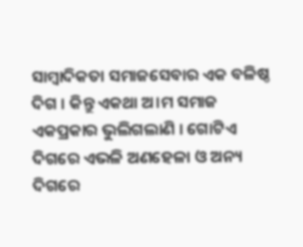ସାମ୍ବାଦିକତା ସମାଜସେବାର ଏକ ବଳିଷ୍ଠ ଦିଗ । କିନ୍ତୁ ଏକଥା ଅ।ମ ସମାଜ ଏକପ୍ରକାର ଭୁଲିଗଲାଣି । ଗୋଟିଏ ଦିଗରେ ଏଭଳି ଅଣହେଳା ଓ ଅନ୍ୟ ଦିଗରେ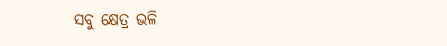ସବୁ କ୍ଷେତ୍ର ଭଳି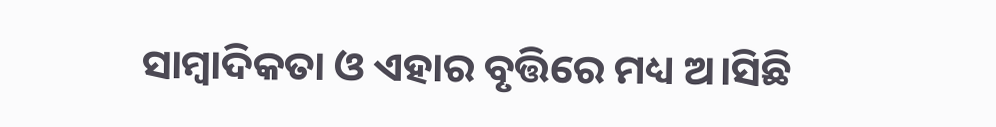ସାମ୍ବାଦିକତା ଓ ଏହାର ବୃତ୍ତିରେ ମଧ୍ୟ ଅ।ସିଛି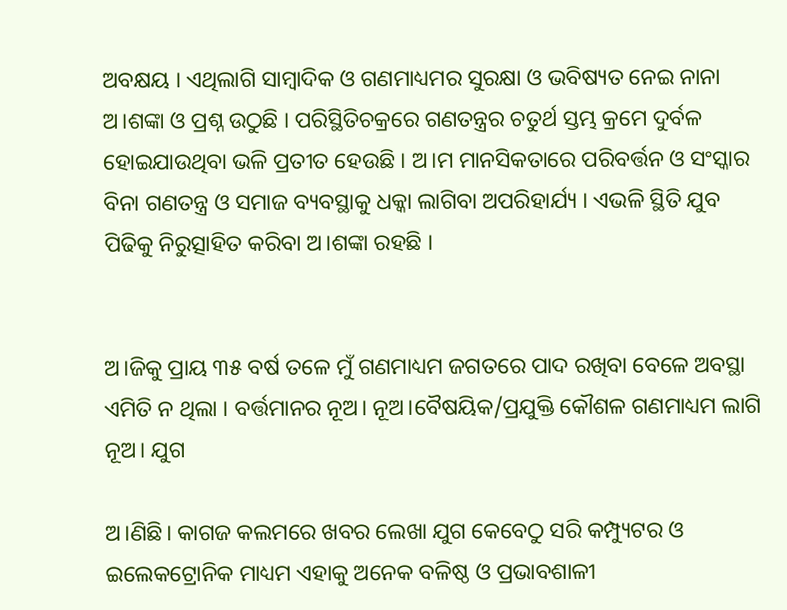ଅବକ୍ଷୟ । ଏଥିଲାଗି ସାମ୍ବାଦିକ ଓ ଗଣମାଧ୍ୟମର ସୁରକ୍ଷା ଓ ଭବିଷ୍ୟତ ନେଇ ନାନା ଅ।ଶଙ୍କା ଓ ପ୍ରଶ୍ନ ଉଠୁଛି । ପରିସ୍ଥିତିଚକ୍ରରେ ଗଣତନ୍ତ୍ରର ଚତୁର୍ଥ ସ୍ତମ୍ଭ କ୍ରମେ ଦୁର୍ବଳ ହୋଇଯାଉଥିବା ଭଳି ପ୍ରତୀତ ହେଉଛି । ଅ।ମ ମାନସିକତାରେ ପରିବର୍ତ୍ତନ ଓ ସଂସ୍କାର ବିନା ଗଣତନ୍ତ୍ର ଓ ସମାଜ ବ୍ୟବସ୍ଥାକୁ ଧକ୍କା ଲାଗିବା ଅପରିହାର୍ଯ୍ୟ । ଏଭଳି ସ୍ଥିତି ଯୁବ ପିଢିକୁ ନିରୁତ୍ସାହିତ କରିବା ଅ।ଶଙ୍କା ରହଛି ।


ଅ।ଜିକୁ ପ୍ରାୟ ୩୫ ବର୍ଷ ତଳେ ମୁଁ ଗଣମାଧ୍ୟମ ଜଗତରେ ପାଦ ରଖିବା ବେଳେ ଅବସ୍ଥା ଏମିତି ନ ଥିଲା । ବର୍ତ୍ତମାନର ନୂଅ। ନୂଅ।ବୈଷୟିକ/ପ୍ରଯୁକ୍ତି କୌଶଳ ଗଣମାଧ୍ୟମ ଲାଗି ନୂଅ। ଯୁଗ

ଅ।ଣିଛି। କାଗଜ କଲମରେ ଖବର ଲେଖା ଯୁଗ କେବେଠୁ ସରି କମ୍ପ୍ୟୁଟର ଓ ଇଲେକଟ୍ରୋନିକ ମାଧ୍ୟମ ଏହାକୁ ଅନେକ ବଳିଷ୍ଠ ଓ ପ୍ରଭାବଶାଳୀ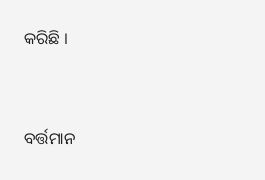କରିଛି ।


ବର୍ତ୍ତମାନ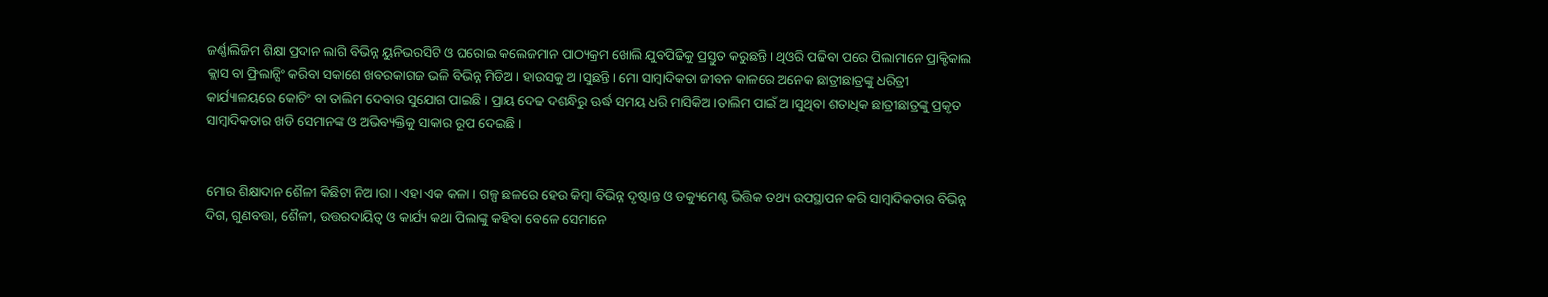ଜର୍ଣ୍ଣାଲିଜିମ ଶିକ୍ଷା ପ୍ରଦାନ ଲାଗି ବିଭିନ୍ନ ୟୁନିଭରସିଟି ଓ ଘରୋଇ କଲେଜମାନ ପାଠ୍ୟକ୍ରମ ଖୋଲି ଯୁବପିଢିକୁ ପ୍ରସ୍ତୁତ କରୁଛନ୍ତି। ଥିଓରି ପଢିବା ପରେ ପିଲାମାନେ ପ୍ରାକ୍ଟିକାଲ କ୍ଲାସ ବା ଫ୍ରିଲାନ୍ସିଂ କରିବା ସକାଶେ ଖବରକାଗଜ ଭଳି ବିଭିନ୍ନ ମିଡିଅ। ହାଉସକୁ ଅ।ସୁଛନ୍ତି। ମୋ ସାମ୍ବାଦିକତା ଜୀବନ କାଳରେ ଅନେକ ଛାତ୍ରୀଛାତ୍ରଙ୍କୁ ଧରିତ୍ରୀ କାର୍ଯ୍ୟାଳୟରେ କୋଚିଂ ବା ତାଲିମ ଦେବାର ସୁଯୋଗ ପାଇଛି । ପ୍ରାୟ ଦେଢ ଦଶନ୍ଧିରୁ ଊର୍ଦ୍ଧ ସମୟ ଧରି ମାସିକିଅ।ତାଲିମ ପାଇଁ ଅ।ସୁଥିବା ଶତାଧିକ ଛାତ୍ରୀଛାତ୍ରଙ୍କୁ ପ୍ରକୃତ ସାମ୍ବାଦିକତାର ଖଡି ସେମାନଙ୍କ ଓ ଅଭିବ୍ୟକ୍ତିକୁ ସାକାର ରୂପ ଦେଇଛି ।


ମୋର ଶିକ୍ଷାଦାନ ଶୈଳୀ କିଛିଟା ନିଅ।ରା । ଏହା ଏକ କଳା । ଗଳ୍ପ ଛଳରେ ହେଉ କିମ୍ବା ବିଭିନ୍ନ ଦୃଷ୍ଟାନ୍ତ ଓ ଡକ୍ୟୁମେଣ୍ଟ ଭିତ୍ତିକ ତଥ୍ୟ ଉପସ୍ଥାପନ କରି ସାମ୍ବାଦିକତାର ବିଭିନ୍ନ ଦିଗ, ଗୁଣବତ୍ତା, ଶୈଳୀ, ଉତ୍ତରଦାୟିତ୍ବ ଓ କାର୍ଯ୍ୟ କଥା ପିଲାଙ୍କୁ କହିବା ବେଳେ ସେମାନେ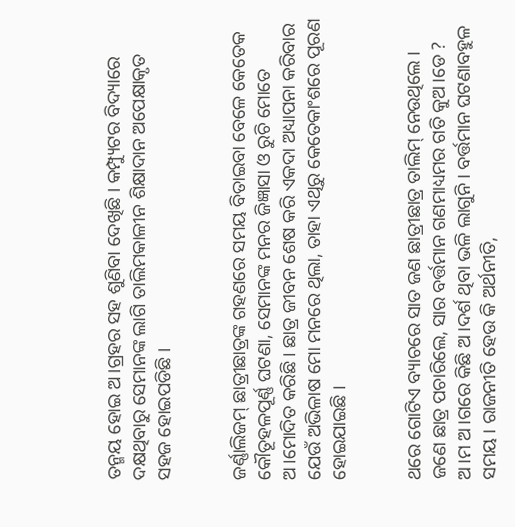ତନ୍ମୟ ହୋଇ ଅ।ଗ୍ରହର ସହ ଶୁଣିବା ଦେଖିଛି । କମ୍ପ୍ୟୁଟର ବିଦ୍ୟାରେ ଦକ୍ଷଥିବାରୁ ସେମାନଙ୍କ ଲାଗି ତାଲିମକାଳୀନ ଶିକ୍ଷାଦାନ ଅପେକ୍ଷାକୃତ ସହଜ ହୋଇପଡିଛି ।


ଜର୍ଣ୍ଣାଲିଜମ୍ ଛାତ୍ରୀଛାତ୍ରଙ୍କ ଗହଣରେ ସମୟ ବିତାଇବା ବେଳେ କେତେକ କୌତୂହଳପୂର୍ଣ୍ଣ ଘଟଣା, ସେମାନଙ୍କ ମନର ଜିଜ୍ଞାସା ଓ ରୁଚି ମୋତେ ଅ।ମୋଦିତ କରିଛି । ଛାତ୍ର ଜୀବନ ଶେଷ କରି ଏକଦା ଅଧ୍ୟାପନା କରିବାର ଯେଉଁ ଅଭିଳାଷ ମୋ ମନରେ ଥିଲା, ତାହା ଏଥିରୁ କେତେକାଂଶରେ ପୂରଣ ହୋଇଯାଇଛି ।


ଥରେ ଗୋଟିଏ ବ୍ୟାଚରେ ସାତ ଜଣ ଛାତ୍ରୀଛାତ୍ର ତାଲିମ୍ ନେଉଥିଲେ । ଜଣେ ଛାତ୍ର ପଚାରିଲେ, ସାର ବର୍ତ୍ତମାନ ଗଣମାଧ୍ୟମର ଗତି କୁଅ।ଡେ ? ଅ।ମ ଅ।ଗରେ କିଛି ଅ।ଦର୍ଶ ଥିବା ଭଳି ଲାଗୁନି । ବର୍ତ୍ତମାନ ଘଟଣାବହୁଳ ସମୟ । ରାଜନୀତି ହେଉ କି ଅର୍ଥନୀତି,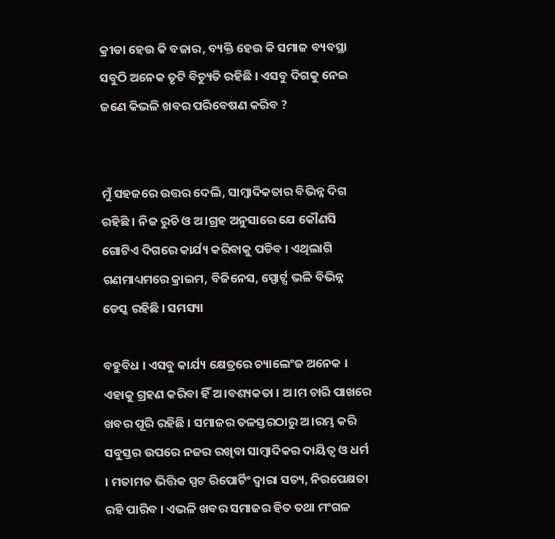କ୍ରୀଡା ହେଉ କି ବଜାର, ବ୍ୟକ୍ତି ହେଉ କି ସମାଜ ବ୍ୟବସ୍ଥା ସବୁଠି ଅନେକ ତୃଟି ବିଚ୍ୟୁତି ରହିଛି । ଏସବୁ ଦିଗକୁ ନେଇ ଜଣେ କିଭଳି ଖବର ପରିବେଷଣ କରିବ ?


ମୁଁ ସହଜରେ ଉତ୍ତର ଦେଲି, ସାମ୍ବାଦିକତାର ବିଭିନ୍ନ ଦିଗ ରହିଛି । ନିଜ ରୁଚି ଓ ଅ।ଗ୍ରହ ଅନୁସାରେ ଯେ କୌଣସି ଗୋଟିଏ ଦିଗରେ କାର୍ଯ୍ୟ କରିବାକୁ ପଡିବ । ଏଥିଲାଗି ଗଣମାଧ୍ୟମରେ କ୍ରାଇମ, ବିଜିନେସ, ସ୍ପୋର୍ଟ୍ସ ଭଳି ବିଭିନ୍ନ ଡେସ୍କ ରହିଛି । ସମସ୍ୟା

ବହୁବିଧ । ଏସବୁ କାର୍ଯ୍ୟ କ୍ଷେତ୍ରରେ ଚ୍ୟାଲେଂଜ ଅନେକ । ଏହାକୁ ଗ୍ରହଣ କରିବା ହିଁ ଅ।ବଶ୍ୟକତା । ଅ।ମ ଚାରି ପାଖରେ ଖବର ପୂରି ରହିଛି । ସମାଜର ତଳସ୍ତରଠାରୁ ଅ।ରମ୍ଭ କରି ସବୁସ୍ତର ଉପରେ ନଜର ରଖିବା ସାମ୍ବାଦିକର ଦାୟିତ୍ବ ଓ ଧର୍ମ । ମତାମତ ଭିତ୍ତିକ ସ୍ପଟ ରିପୋର୍ଟିଂ ଦ୍ବାରା ସତ୍ୟ, ନିରପେକ୍ଷତା ରହି ପାରିବ । ଏଭଳି ଖବର ସମାଜର ହିତ ତଥା ମଂଗଳ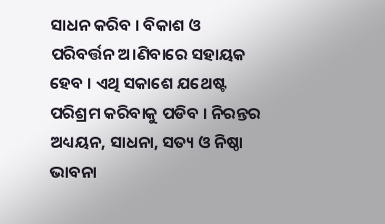ସାଧନ କରିବ । ବିକାଶ ଓ ପରିବର୍ତ୍ତନ ଅ।ଣିବାରେ ସହାୟକ ହେବ । ଏଥି ସକାଶେ ଯଥେଷ୍ଟ ପରିଶ୍ରମ କରିବାକୁ ପଡିବ । ନିରନ୍ତର ଅଧ୍ୟୟନ, ସାଧନା, ସତ୍ୟ ଓ ନିଷ୍ଠା ଭାବନା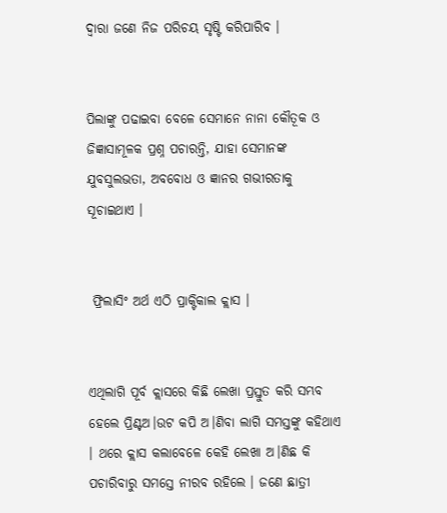ଦ୍ବାରା ଜଣେ ନିଜ ପରିଚୟ ସୃଷ୍ଟି କରିପାରିବ ।


ପିଲାଙ୍କୁ ପଢାଇବା ବେଳେ ସେମାନେ ନାନା କୌତୂକ ଓ ଜିଜ୍ଞାସାମୂଳକ ପ୍ରଶ୍ନ ପଚାରନ୍ତି, ଯାହା ସେମାନଙ୍କ ଯୁବସୁଲଭତା, ଅବବୋଧ ଓ ଜ୍ଞାନର ଗଭୀରତାକୁ ସୂଚାଇଥାଏ ।


 ଫ୍ରିଲାସିଂ ଅର୍ଥ ଏଠି ପ୍ରାକ୍ଟିକାଲ କ୍ଲାସ ।


ଏଥିଲାଗି ପୂର୍ବ କ୍ଲାସରେ କିଛି ଲେଖା ପ୍ରସ୍ତୁତ କରି ସମ୍ଭବ ହେଲେ ପ୍ରିଣ୍ଟଅ।ଉଟ କପି ଅ।ଣିବା ଲାଗି ସମସ୍ତଙ୍କୁ କହିଥାଏ । ଥରେ କ୍ଲାସ କଲାବେଳେ କେହି ଲେଖା ଅ।ଣିଛ କି ପଚାରିବାରୁ ସମସ୍ତେ ନୀରବ ରହିଲେ । ଜଣେ ଛାତ୍ରୀ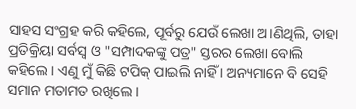ସାହସ ସଂଗ୍ରହ କରି କହିଲେ, ପୂର୍ବରୁ ଯେଉଁ ଲେଖା ଅ।ଣିଥିଲି, ତାହା ପ୍ରତିକ୍ରିୟା ସର୍ବସ୍ବ ଓ "ସମ୍ପାଦକଙ୍କୁ ପତ୍ର" ସ୍ତରର ଲେଖା ବୋଲି କହିଲେ । ଏଣୁ ମୁଁ କିଛି ଟପିକ୍ ପାଇଲି ନାହିଁ । ଅନ୍ୟମାନେ ବି ସେହି ସମାନ ମତାମତ ରଖିଲେ ।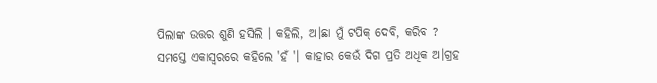ପିଲାଙ୍କ ଉତ୍ତର ଶୁଣି ହସିଲି । କହିଲି, ଅ।ଛା ମୁଁ ଟପିକ୍ ଦେବି, କରିବ ? ସମସ୍ତେ ଏକାସ୍ବରରେ କହିଲେ 'ହଁ '। କାହାର କେଉଁ ଦିଗ ପ୍ରତି ଅଧିକ ଅ।ଗ୍ରହ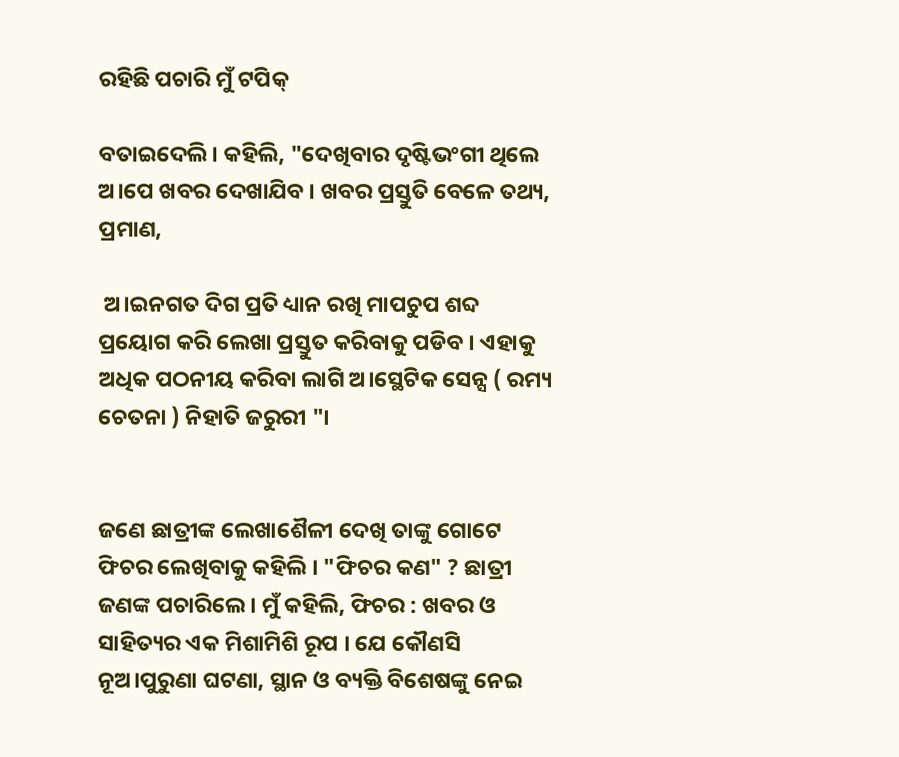ରହିଛି ପଚାରି ମୁଁ ଟପିକ୍

ବତାଇଦେଲି । କହିଲି, "ଦେଖିବାର ଦୃଷ୍ଟିଭଂଗୀ ଥିଲେ ଅ।ପେ ଖବର ଦେଖାଯିବ । ଖବର ପ୍ରସ୍ତୁତି ବେଳେ ତଥ୍ୟ, ପ୍ରମାଣ,

 ଅ।ଇନଗତ ଦିଗ ପ୍ରତି ଧ୍ୟାନ ରଖି ମାପଚୁପ ଶବ୍ଦ ପ୍ରୟୋଗ କରି ଲେଖା ପ୍ରସ୍ତୁତ କରିବାକୁ ପଡିବ । ଏହାକୁ ଅଧିକ ପଠନୀୟ କରିବା ଲାଗି ଅ।ସ୍ଥେଟିକ ସେନ୍ସ ( ରମ୍ୟ ଚେତନା ) ନିହାତି ଜରୁରୀ "।


ଜଣେ ଛାତ୍ରୀଙ୍କ ଲେଖାଶୈଳୀ ଦେଖି ତାଙ୍କୁ ଗୋଟେ ଫିଚର ଲେଖିବାକୁ କହିଲି । "ଫିଚର କଣ" ? ଛାତ୍ରୀ ଜଣଙ୍କ ପଚାରିଲେ । ମୁଁ କହିଲି, ଫିଚର : ଖବର ଓ ସାହିତ୍ୟର ଏକ ମିଶାମିଶି ରୂପ । ଯେ କୌଣସି ନୂଅ।ପୁରୁଣା ଘଟଣା, ସ୍ଥାନ ଓ ବ୍ୟକ୍ତି ବିଶେଷଙ୍କୁ ନେଇ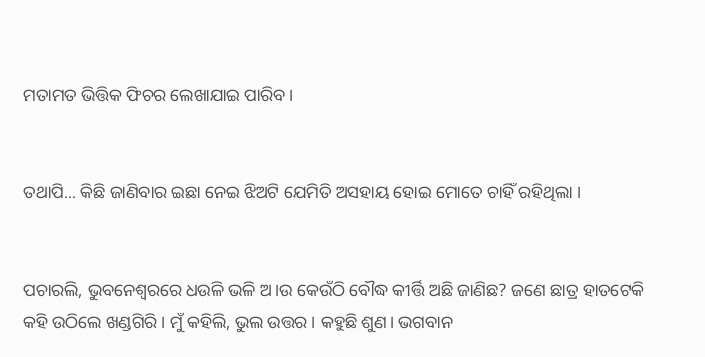ମତାମତ ଭିତ୍ତିକ ଫିଚର ଲେଖାଯାଇ ପାରିବ।


ତଥାପି... କିଛି ଜାଣିବାର ଇଛା ନେଇ ଝିଅଟି ଯେମିତି ଅସହାୟ ହୋଇ ମୋତେ ଚାହିଁ ରହିଥିଲା ।


ପଚାରଲି, ଭୁବନେଶ୍ବରରେ ଧଉଳି ଭଳି ଅ।ଉ କେଉଁଠି ବୌଦ୍ଧ କୀର୍ତ୍ତି ଅଛି ଜାଣିଛ? ଜଣେ ଛାତ୍ର ହାତଟେକି କହି ଉଠିଲେ ଖଣ୍ଡଗିରି । ମୁଁ କହିଲି, ଭୁଲ ଉତ୍ତର । କହୁଛି ଶୁଣ। ଭଗବାନ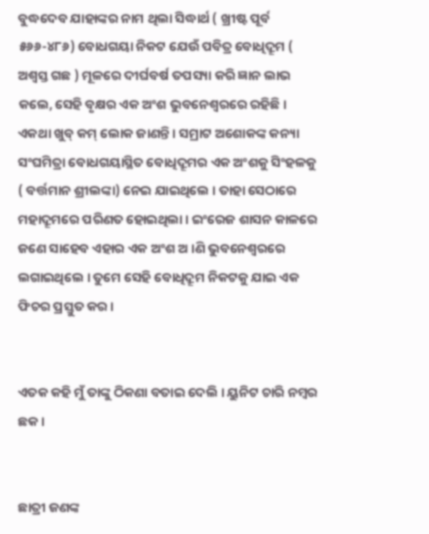ବୁଦ୍ଧଦେବ ଯାହାଙ୍କର ନାମ ଥିଲା ସିଦ୍ଧାର୍ଥ ( ଖ୍ରୀଷ୍ଟ ପୂର୍ବ ୫୬୬-୪୮୬) ବୋଧଗୟା ନିକଟ ଯେଉଁ ପବିତ୍ର ବୋଧିଦ୍ରୂମ ( ଅଶ୍ବସ୍ତ ଗଛ ) ମୂଳରେ ଦୀର୍ଘବର୍ଷ ତପସ୍ୟା କରି ଜ୍ଞାନ ଲାଭ କଲେ, ସେହି ବୃକ୍ଷର ଏକ ଅଂଶ ଭୁବନେଶ୍ବରରେ ରହିଛି । ଏକଥା ଖୁବ୍ କମ୍ ଲୋକ ଜାଣନ୍ତି । ସମ୍ରାଟ ଅଶୋକଙ୍କ କନ୍ୟା ସଂଘମିତ୍ରା ବୋଧଗୟାସ୍ଥିତ ବୋଧିଦ୍ରୂମର ଏକ ଅଂଶକୁ ସିଂହଳକୁ ( ବର୍ତ୍ତମାନ ଶ୍ରୀଲଙ୍କା) ନେଇ ଯାଇଥିଲେ । ତାହା ସେଠାରେ ମହାଦ୍ରୂମରେ ପରିଣତ ହୋଇଥିଲା । ଇଂରେଜ ଶାସନ କାଳରେ ଜଣେ ସାହେବ ଏହାର ଏକ ଅଂଶ ଅ।ଣି ଭୁବନେଶ୍ବରରେ ଲଗାଇଥିଲେ । ତୁମେ ସେହି ବୋଧିଦ୍ରୂମ ନିକଟକୁ ଯାଇ ଏକ ଫିଚର ପ୍ରସ୍ତୁତ କର।


ଏତକ କହି ମୁଁ ତାଙ୍କୁ ଠିକଣା ବତାଇ ଦେଲି । ୟୁନିଟ ଚାରି ନମ୍ବର ଛକ ।


ଛାତ୍ରୀ ଜଣଙ୍କ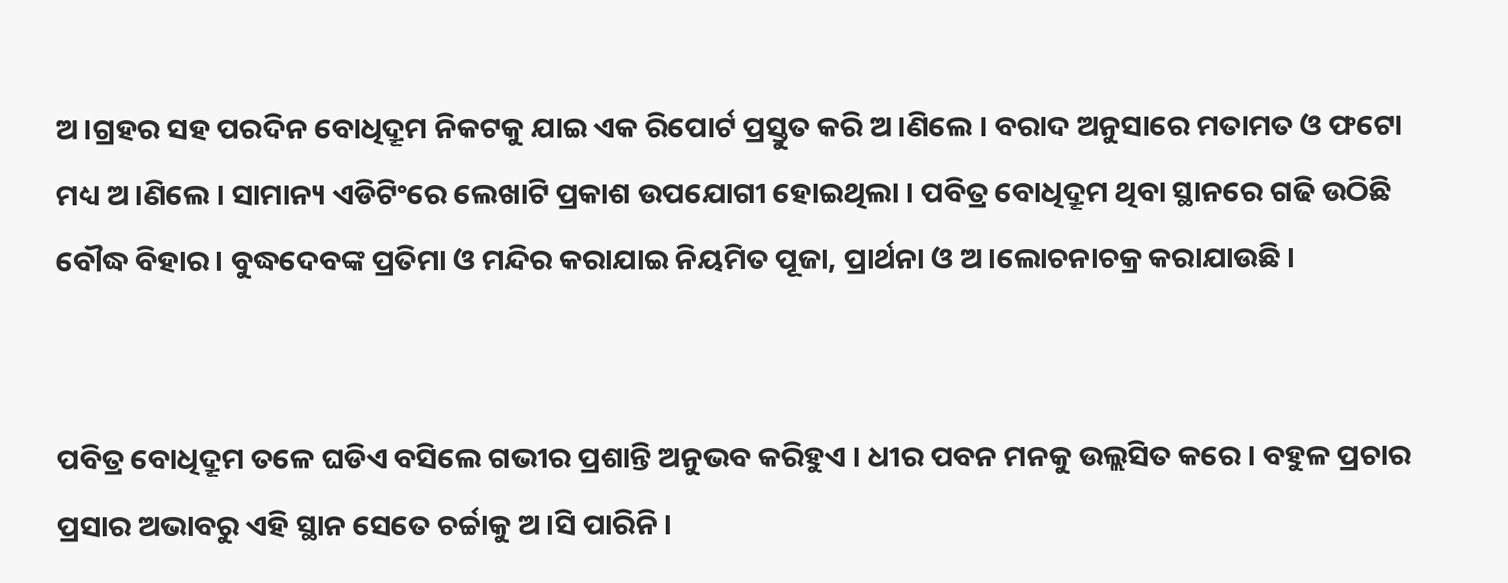ଅ।ଗ୍ରହର ସହ ପରଦିନ ବୋଧିଦ୍ରୂମ ନିକଟକୁ ଯାଇ ଏକ ରିପୋର୍ଟ ପ୍ରସ୍ତୁତ କରି ଅ।ଣିଲେ । ବରାଦ ଅନୁସାରେ ମତାମତ ଓ ଫଟୋ ମଧ୍ୟ ଅ।ଣିଲେ । ସାମାନ୍ୟ ଏଡିଟିଂରେ ଲେଖାଟି ପ୍ରକାଶ ଉପଯୋଗୀ ହୋଇଥିଲା । ପବିତ୍ର ବୋଧିଦ୍ରୂମ ଥିବା ସ୍ଥାନରେ ଗଢି ଉଠିଛି ବୌଦ୍ଧ ବିହାର । ବୁଦ୍ଧଦେବଙ୍କ ପ୍ରତିମା ଓ ମନ୍ଦିର କରାଯାଇ ନିୟମିତ ପୂଜା, ପ୍ରାର୍ଥନା ଓ ଅ।ଲୋଚନାଚକ୍ର କରାଯାଉଛି ।


ପବିତ୍ର ବୋଧିଦ୍ରୂମ ତଳେ ଘଡିଏ ବସିଲେ ଗଭୀର ପ୍ରଶାନ୍ତି ଅନୁଭବ କରିହୁଏ । ଧୀର ପବନ ମନକୁ ଉଲ୍ଲସିତ କରେ । ବହୁଳ ପ୍ରଚାର ପ୍ରସାର ଅଭାବରୁ ଏହି ସ୍ଥାନ ସେତେ ଚର୍ଚ୍ଚାକୁ ଅ।ସି ପାରିନି ।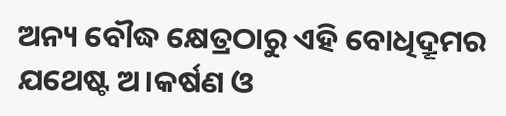ଅନ୍ୟ ବୌଦ୍ଧ କ୍ଷେତ୍ରଠାରୁ ଏହି ବୋଧିଦ୍ରୂମର ଯଥେଷ୍ଟ ଅ।କର୍ଷଣ ଓ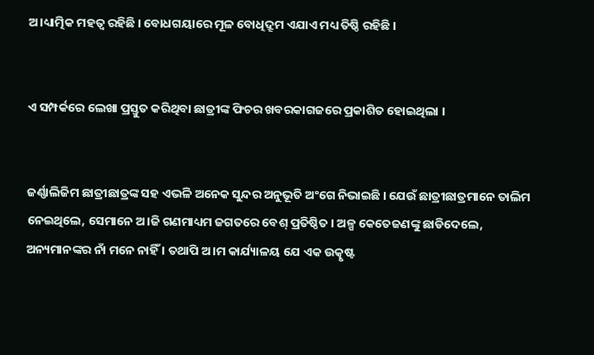ଅ।ଧ୍ୟାତ୍ମିକ ମହତ୍ବ ରହିଛି । ବୋଧଗୟାରେ ମୂଳ ବୋଧିଦ୍ରୂମ ଏଯାଏ ମଧ୍ୟ ତିଷ୍ଠି ରହିଛି ।


ଏ ସମ୍ପର୍କରେ ଲେଖା ପ୍ରସ୍ତୁତ କରିଥିବା ଛାତ୍ରୀଙ୍କ ଫିଚର ଖବରକାଗଜରେ ପ୍ରକାଶିତ ହୋଇଥିଲା ।


ଜର୍ଣ୍ଣାଲିଜିମ ଛାତ୍ରୀଛାତ୍ରଙ୍କ ସହ ଏଭଳି ଅନେକ ସୁନ୍ଦର ଅନୁଭୂତି ଅଂଗେ ନିଭାଇଛି । ଯେଉଁ ଛାତ୍ରୀଛାତ୍ରମାନେ ତାଲିମ ନେଇଥିଲେ, ସେମାନେ ଅ।ଜି ଗଣମାଧ୍ୟମ ଜଗତରେ ବେଶ୍ ପ୍ରତିଷ୍ଠିତ । ଅଳ୍ପ କେତେଜଣଙ୍କୁ ଛାଡିଦେଲେ, ଅନ୍ୟମାନଙ୍କର ନାଁ ମନେ ନାହିଁ । ତଥାପି ଅ।ମ କାର୍ଯ୍ୟାଳୟ ଯେ ଏକ ଉତ୍କୃଷ୍ଟ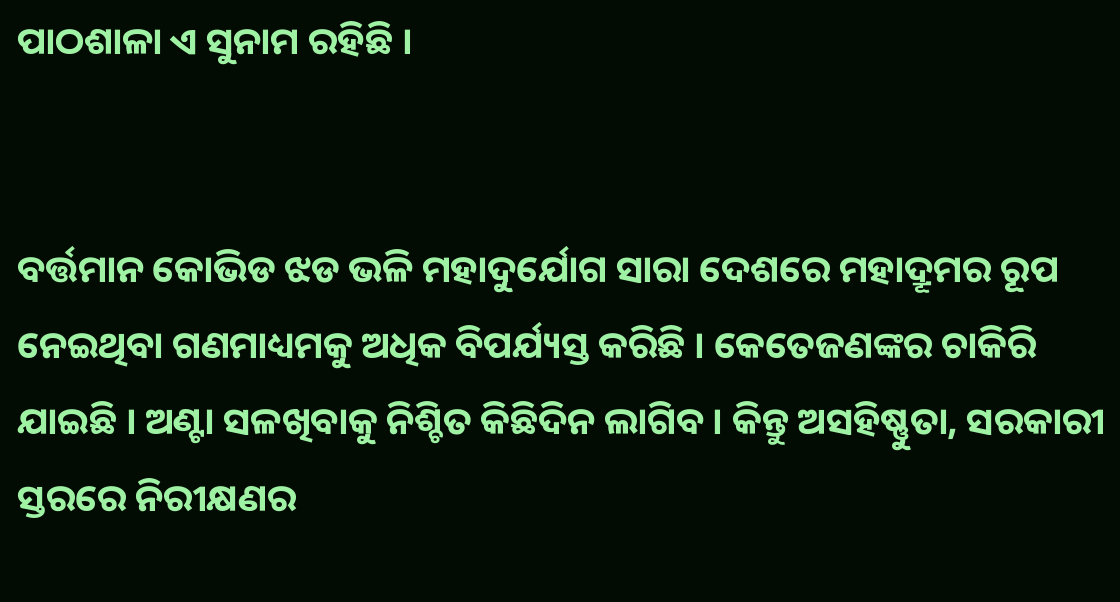ପାଠଶାଳା ଏ ସୁନାମ ରହିଛି ।


ବର୍ତ୍ତମାନ କୋଭିଡ ଝଡ ଭଳି ମହାଦୁର୍ଯୋଗ ସାରା ଦେଶରେ ମହାଦ୍ରୂମର ରୂପ ନେଇଥିବା ଗଣମାଧ୍ୟମକୁ ଅଧିକ ବିପର୍ଯ୍ୟସ୍ତ କରିଛି । କେତେଜଣଙ୍କର ଚାକିରି ଯାଇଛି । ଅଣ୍ଟା ସଳଖିବାକୁ ନିଶ୍ଚିତ କିଛିଦିନ ଲାଗିବ। କିନ୍ତୁ ଅସହିଷ୍ଣୁତା, ସରକାରୀ ସ୍ତରରେ ନିରୀକ୍ଷଣର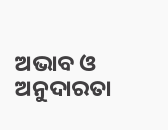ଅଭାବ ଓ ଅନୁଦାରତା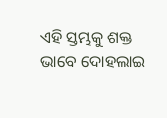ଏହି ସ୍ତମ୍ଭକୁ ଶକ୍ତ ଭାବେ ଦୋହଲାଇ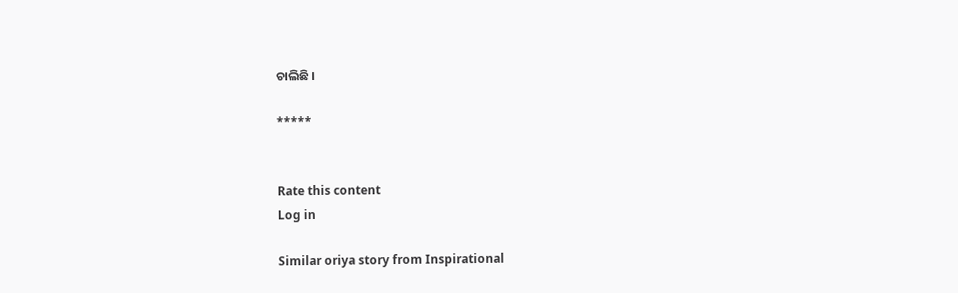ଚାଲିଛି ।

*****


Rate this content
Log in

Similar oriya story from Inspirational